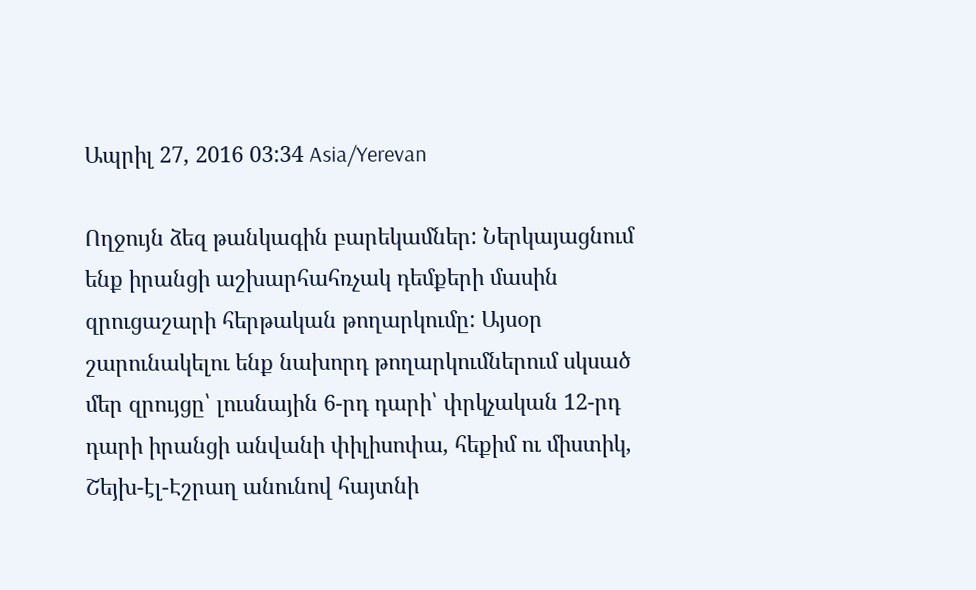Ապրիլ 27, 2016 03:34 Asia/Yerevan

Ողջույն ձեզ թանկագին բարեկամներ: Ներկայացնում ենք իրանցի աշխարհահռչակ դեմքերի մասին զրուցաշարի հերթական թողարկումը: Այսօր շարունակելու ենք նախորդ թողարկումներում սկսած մեր զրույցը՝ լուսնային 6-րդ դարի՝ փրկչական 12-րդ դարի իրանցի անվանի փիլիսոփա, հեքիմ ու միստիկ, Շեյխ-էլ-Էշրաղ անունով հայտնի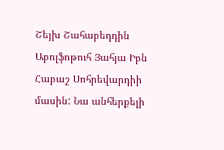Շեյխ Շահաբեդդին Աբոլֆոթուհ Յահյա Իբն Հաբաշ Սոհրեվարդիի մասին: Նա անհերքելի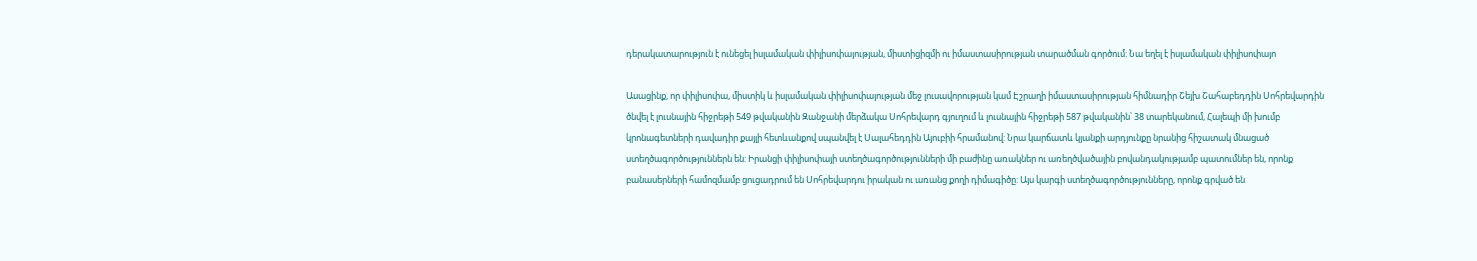դերակատարություն է ունեցել իսլամական փիլիսոփայության, միստիցիզմի ու իմաստասիրության տարածման գործում: Նա եղել է իսլամական փիլիսոփայո

Ասացինք, որ փիլիսոփա, միստիկ և իսլամական փիլիսոփայության մեջ լուսավորության կամ Էշրաղի իմաստասիրության հիմնադիր Շեյխ Շահաբեդդին Սոհրեվարդին ծնվել է լուսնային հիջրեթի 549 թվականին Զանջանի մերձակա Սոհրեվարդ գյուղում և լուսնային հիջրեթի 587 թվականին՝ 38 տարեկանում, Հալեպի մի խումբ կրոնագետների դավադիր քայլի հետևանքով սպանվել է Սալահեդդին Այուբիի հրամանով: Նրա կարճատև կյանքի արդյունքը նրանից հիշատակ մնացած ստեղծագործություններն են: Իրանցի փիլիսոփայի ստեղծագործությունների մի բաժինը առակներ ու առեղծվածային բովանդակությամբ պատումներ են, որոնք բանասերների համոզմամբ ցուցադրում են Սոհրեվարդու իրական ու առանց քողի դիմագիծը: Այս կարգի ստեղծագործությունները, որոնք գրված են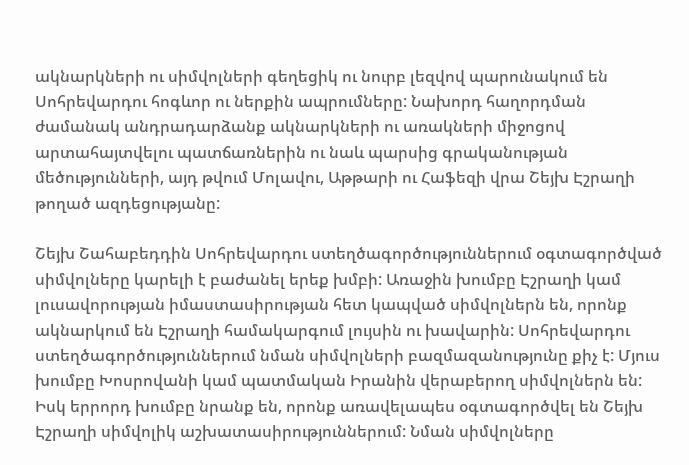ակնարկների ու սիմվոլների գեղեցիկ ու նուրբ լեզվով պարունակում են Սոհրեվարդու հոգևոր ու ներքին ապրումները: Նախորդ հաղորդման ժամանակ անդրադարձանք ակնարկների ու առակների միջոցով արտահայտվելու պատճառներին ու նաև պարսից գրականության մեծությունների, այդ թվում Մոլավու, Աթթարի ու Հաֆեզի վրա Շեյխ Էշրաղի թողած ազդեցությանը:

Շեյխ Շահաբեդդին Սոհրեվարդու ստեղծագործություններում օգտագործված սիմվոլները կարելի է բաժանել երեք խմբի: Առաջին խումբը Էշրաղի կամ լուսավորության իմաստասիրության հետ կապված սիմվոլներն են, որոնք ակնարկում են Էշրաղի համակարգում լույսին ու խավարին: Սոհրեվարդու ստեղծագործություններում նման սիմվոլների բազմազանությունը քիչ է: Մյուս խումբը Խոսրովանի կամ պատմական Իրանին վերաբերող սիմվոլներն են: Իսկ երրորդ խումբը նրանք են, որոնք առավելապես օգտագործվել են Շեյխ Էշրաղի սիմվոլիկ աշխատասիրություններում: Նման սիմվոլները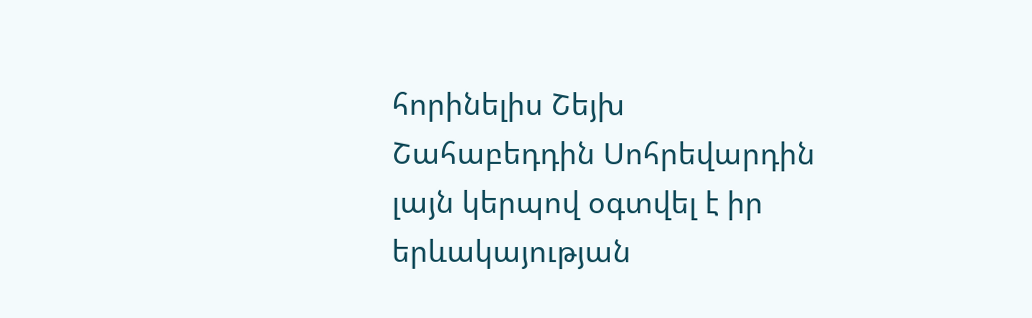հորինելիս Շեյխ Շահաբեդդին Սոհրեվարդին լայն կերպով օգտվել է իր երևակայության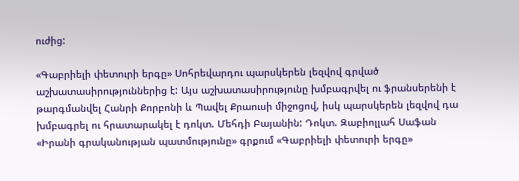ուժից:

«Գաբրիելի փետուրի երգը» Սոհրեվարդու պարսկերեն լեզվով գրված աշխատասիրություններից է: Այս աշխատասիրությունը խմբագրվել ու ֆրանսերենի է թարգմանվել Հանրի Քորբոնի և Պավել Քրաուսի միջոցով, իսկ պարսկերեն լեզվով դա խմբագրել ու հրատարակել է դոկտ. Մեհդի Բայանին: Դոկտ. Զաբիոլլահ Սաֆան «Իրանի գրականության պատմությունը» գրքում «Գաբրիելի փետուրի երգը»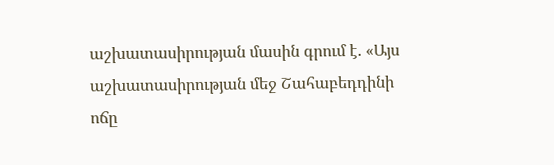աշխատասիրության մասին գրում է. «Այս աշխատասիրության մեջ Շահաբեդդինի ոճը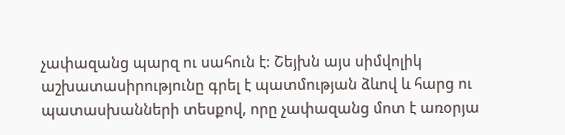չափազանց պարզ ու սահուն է: Շեյխն այս սիմվոլիկ աշխատասիրությունը գրել է պատմության ձևով և հարց ու պատասխանների տեսքով, որը չափազանց մոտ է առօրյա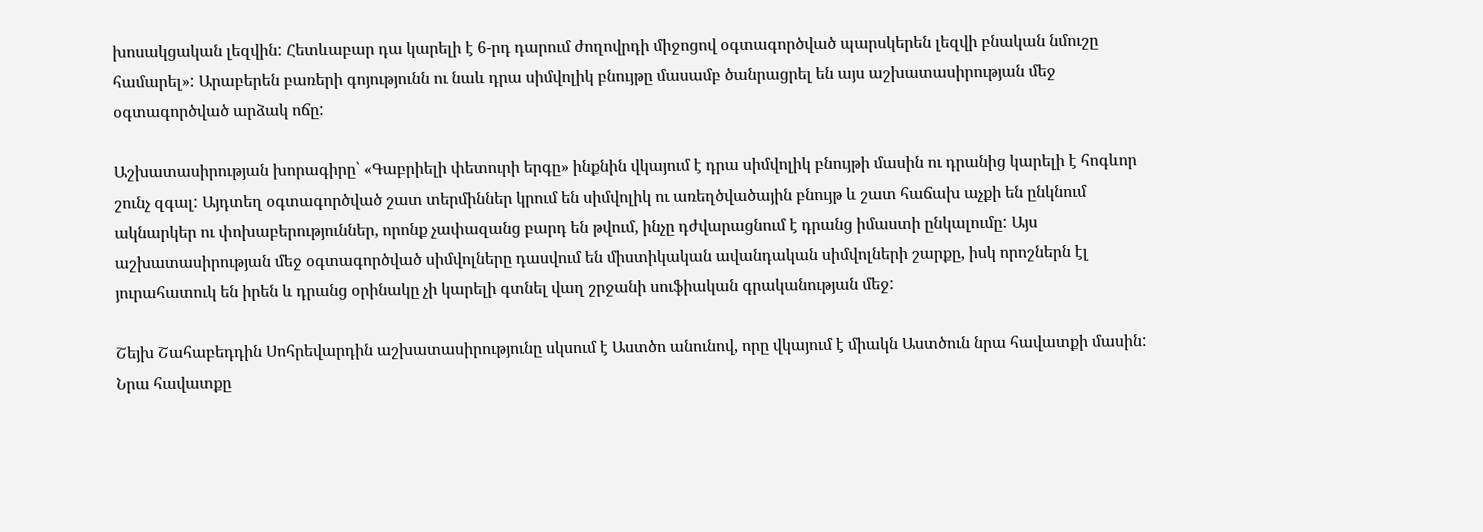խոսակցական լեզվին: Հետևաբար դա կարելի է 6-րդ դարում ժողովրդի միջոցով օգտագործված պարսկերեն լեզվի բնական նմուշը համարել»: Արաբերեն բառերի գոյությունն ու նաև դրա սիմվոլիկ բնույթը մասամբ ծանրացրել են այս աշխատասիրության մեջ օգտագործված արձակ ոճը:

Աշխատասիրության խորագիրը՝ «Գաբրիելի փետուրի երգը» ինքնին վկայում է դրա սիմվոլիկ բնույթի մասին ու դրանից կարելի է հոգևոր շունչ զգալ: Այդտեղ օգտագործված շատ տերմիններ կրում են սիմվոլիկ ու առեղծվածային բնույթ և շատ հաճախ աչքի են ընկնում ակնարկեր ու փոխաբերություններ, որոնք չափազանց բարդ են թվում, ինչը դժվարացնում է դրանց իմաստի ընկալումը: Այս աշխատասիրության մեջ օգտագործված սիմվոլները դասվում են միստիկական ավանդական սիմվոլների շարքը, իսկ որոշներն էլ յուրահատուկ են իրեն և դրանց օրինակը չի կարելի գտնել վաղ շրջանի սուֆիական գրականության մեջ:

Շեյխ Շահաբեդդին Սոհրեվարդին աշխատասիրությունը սկսում է Աստծո անունով, որը վկայում է միակն Աստծուն նրա հավատքի մասին: Նրա հավատքը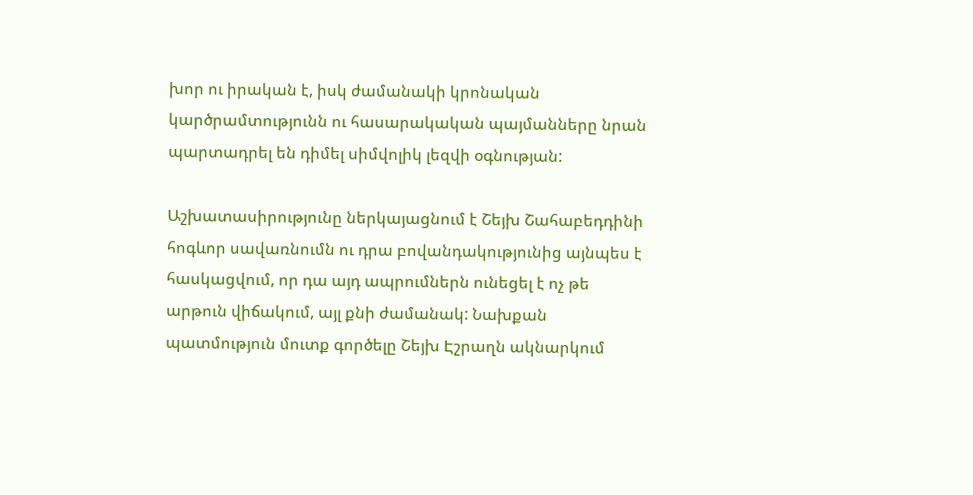խոր ու իրական է, իսկ ժամանակի կրոնական կարծրամտությունն ու հասարակական պայմանները նրան պարտադրել են դիմել սիմվոլիկ լեզվի օգնության:

Աշխատասիրությունը ներկայացնում է Շեյխ Շահաբեդդինի հոգևոր սավառնումն ու դրա բովանդակությունից այնպես է հասկացվում, որ դա այդ ապրումներն ունեցել է ոչ թե արթուն վիճակում, այլ քնի ժամանակ: Նախքան պատմություն մուտք գործելը Շեյխ Էշրաղն ակնարկում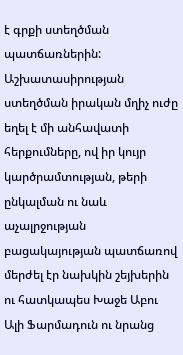է գրքի ստեղծման պատճառներին: Աշխատասիրության ստեղծման իրական մղիչ ուժը եղել է մի անհավատի հերքումները, ով իր կույր կարծրամտության, թերի ընկալման ու նաև աչալրջության բացակայության պատճառով մերժել էր նախկին շեյխերին ու հատկապես Խաջե Աբու Ալի Ֆարմադուն ու նրանց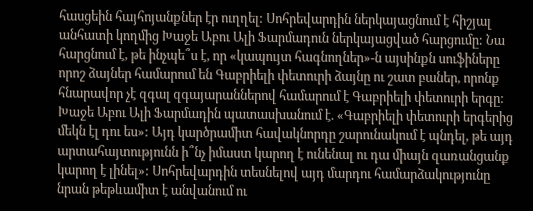հասցեին հայհոյանքներ էր ուղղել: Սոհրեվարդին ներկայացնում է հիշյալ անհատի կողմից Խաջե Աբու Ալի Ֆարմադուն ներկայացված հարցումը: Նա հարցնում է, թե ինչպե՞ս է, որ «կապույտ հագնողներ»-ն այսինքն սուֆիները որոշ ձայներ համարում են Գաբրիելի փետուրի ձայնը ու շատ բաներ, որոնք հնարավոր չէ զգալ զգայարաններով համարում է Գաբրիելի փետուրի երգը: Խաջե Աբու Ալի Ֆարմադին պատասխանում է. «Գաբրիելի փետուրի երգերից մեկն էլ դու ես»: Այդ կարծրամիտ հավակնորդը շարունակում է պնդել, թե այդ արտահայտությունն ի՞նչ իմաստ կարող է ունենալ ու դա միայն զառանցանք կարող է լինել»: Սոհրեվարդին տեսնելով այդ մարդու համարձակությունը նրան թեթևամիտ է անվանում ու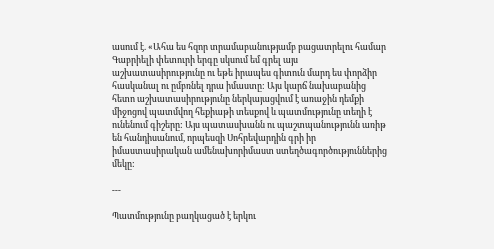ասում է. «Ահա ես հզոր տրամաբանությամբ բացատրելու համար Գաբրիելի փետուրի երգը սկսում եմ գրել այս աշխատասիրությունը ու եթե իրապես գիտուն մարդ ես փորձիր հասկանալ ու ըմբռնել դրա իմաստը: Այս կարճ նախաբանից հետո աշխատասիրությունը ներկայացվում է առաջին դեմքի միջոցով պատմվող հեքիաթի տեսքով և պատմությունը տեղի է ունենում գիշերը: Այս պատասխանն ու պաշտպանությունն առիթ են հանդիսանում, որպեսզի Սոհրեվարդին գրի իր իմաստասիրական ամենախորիմաստ ստեղծագործություններից մեկը:

---

Պատմությունը բաղկացած է երկու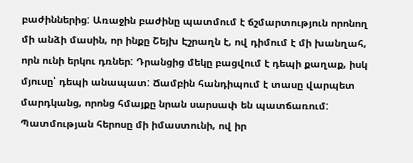բաժիններից: Առաջին բաժինը պատմում է ճշմարտություն որոնող մի անձի մասին, որ ինքը Շեյխ Էշրաղն է, ով դիմում է մի խանղահ, որն ունի երկու դռներ: Դրանցից մեկը բացվում է դեպի քաղաք, իսկ մյուսը՝ դեպի անապատ: Ճամբին հանդիպում է տասը վարպետ մարդկանց, որոնց հմայքը նրան սարսափ են պատճառում: Պատմության հերոսը մի իմաստունի, ով իր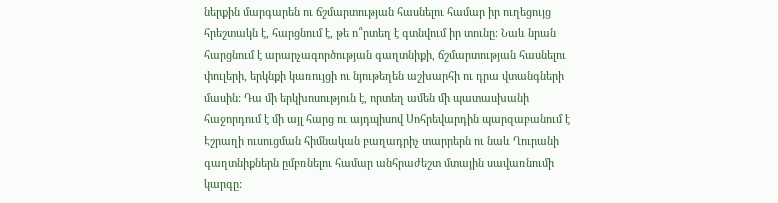ներքին մարգարեն ու ճշմարտության հասնելու համար իր ուղեցույց հրեշտակն է, հարցնում է, թե ո՞րտեղ է գտնվում իր տունը: Նաև նրան հարցնում է արարչագործության գաղտնիքի, ճշմարտության հասնելու փուլերի, երկնքի կառույցի ու նյութեղեն աշխարհի ու դրա վտանգների մասին: Դա մի երկխոսություն է, որտեղ ամեն մի պատասխանի հաջորդում է մի այլ հարց ու այդպիսով Սոհրեվարդին պարզաբանում է Էշրաղի ուսուցման հիմնական բաղադրիչ տարրերն ու նաև Ղուրանի գաղտնիքներն ըմբռնելու համար անհրաժեշտ մտային սավառնումի կարգը: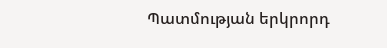Պատմության երկրորդ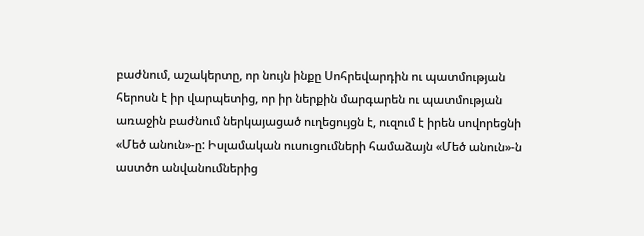բաժնում, աշակերտը, որ նույն ինքը Սոհրեվարդին ու պատմության հերոսն է իր վարպետից, որ իր ներքին մարգարեն ու պատմության առաջին բաժնում ներկայացած ուղեցույցն է, ուզում է իրեն սովորեցնի «Մեծ անուն»-ը: Իսլամական ուսուցումների համաձայն «Մեծ անուն»-ն աստծո անվանումներից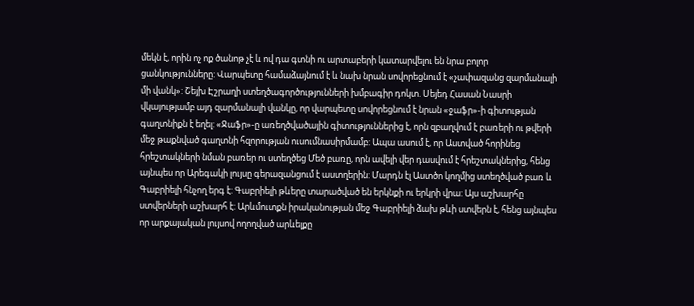մեկն է, որին ոչ ոք ծանոթ չէ և ով դա գտնի ու արտաբերի կատարվելու են նրա բոլոր ցանկությունները: Վարպետը համաձայնում է և նախ նրան սովորեցնում է «չափազանց զարմանալի մի վանկ»: Շեյխ Էշրաղի ստեղծագործությունների խմբագիր դոկտ. Սեյեդ Հասան Նասրի վկայությամբ այդ զարմանալի վանկը, որ վարպետը սովորեցնում է նրան «ջաֆր»-ի գիտության գաղտնիքն է եղել: «Ջաֆր»-ը առեղծվածային գիտություններից է, որն զբաղվում է բառերի ու թվերի մեջ թաքնված գաղտնի հզորության ուսումնասիրմամբ: Ապա ասում է, որ Աստված հորինեց հրեշտակների նման բառեր ու ստեղծեց Մեծ բառը, որն ավելի վեր դասվում է հրեշտակներից, հենց այնպես որ Արեգակի լույսը գերազանցում է աստղերին: Մարդն էլ Աստծո կողմից ստեղծված բառ և Գաբրիելի հնչող երգ է: Գաբրիելի թևերը տարածված են երկնքի ու երկրի վրա: Այս աշխարհը ստվերների աշխարհ է: Արևմուտքն իրականության մեջ Գաբրիելի ձախ թևի ստվերն է, հենց այնպես որ արքայական լույսով ողողված արևելքը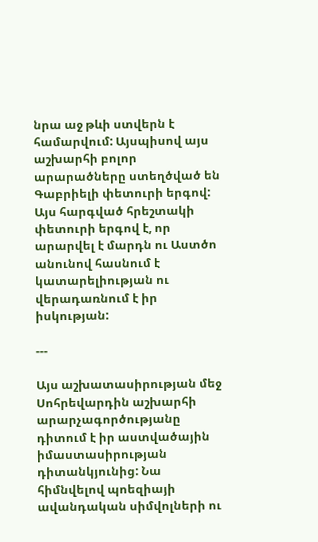նրա աջ թևի ստվերն է համարվում: Այսպիսով այս աշխարհի բոլոր արարածները ստեղծված են Գաբրիելի փետուրի երգով: Այս հարգված հրեշտակի փետուրի երգով է, որ արարվել է մարդն ու Աստծո անունով հասնում է կատարելիության ու վերադառնում է իր իսկության:

---

Այս աշխատասիրության մեջ Սոհրեվարդին աշխարհի արարչագործությանը դիտում է իր աստվածային իմաստասիրության դիտանկյունից: Նա հիմնվելով պոեզիայի ավանդական սիմվոլների ու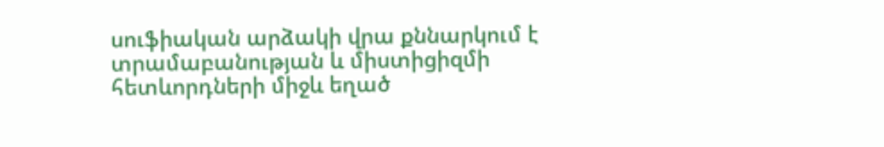սուֆիական արձակի վրա քննարկում է տրամաբանության և միստիցիզմի հետևորդների միջև եղած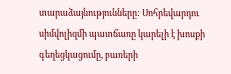տարաձայնությունները: Սոհրեվարդու սիմվոլիզմի պատճառը կարելի է խոսքի գեղեցկացումը, բառերի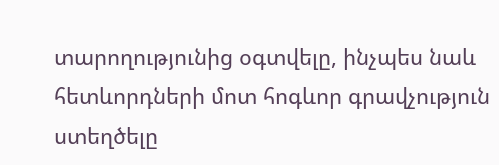տարողությունից օգտվելը, ինչպես նաև հետևորդների մոտ հոգևոր գրավչություն ստեղծելը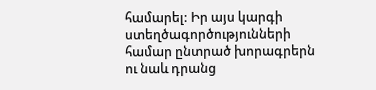համարել: Իր այս կարգի ստեղծագործությունների համար ընտրած խորագրերն ու նաև դրանց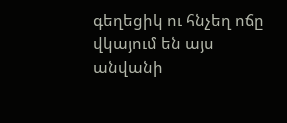գեղեցիկ ու հնչեղ ոճը վկայում են այս անվանի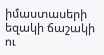իմաստասերի եզակի ճաշակի ու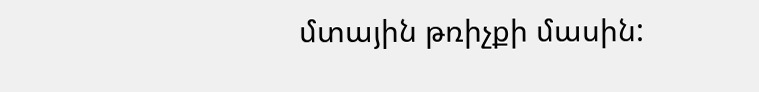մտային թռիչքի մասին: